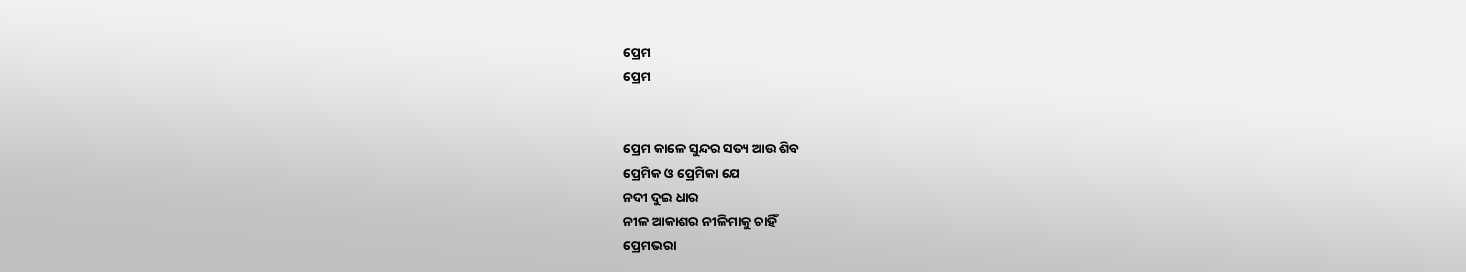ପ୍ରେମ
ପ୍ରେମ


ପ୍ରେମ କାଳେ ସୁନ୍ଦର ସତ୍ୟ ଆଉ ଶିବ
ପ୍ରେମିକ ଓ ପ୍ରେମିକା ଯେ
ନଦୀ ଦୁଇ ଧାର
ନୀଳ ଆକାଶର ନୀଳିମାକୁ ଚାହିଁ
ପ୍ରେମଭରା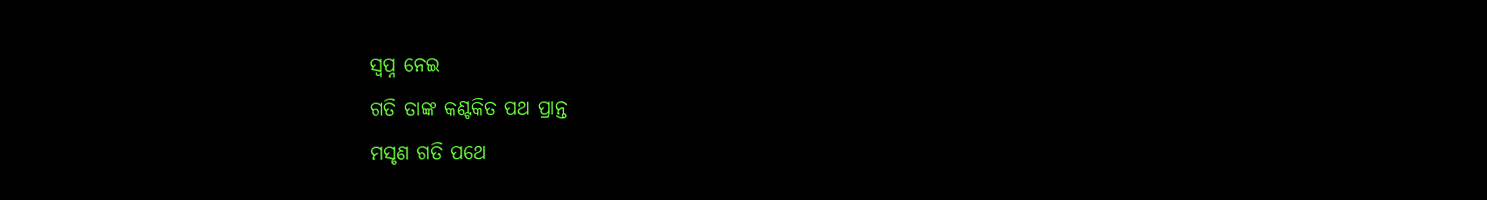ସ୍ୱପ୍ନ ନେଇ
ଗତି ତାଙ୍କ କଣ୍ଟକିତ ପଥ ପ୍ରାନ୍ତ
ମସୃଣ ଗତି ପଥେ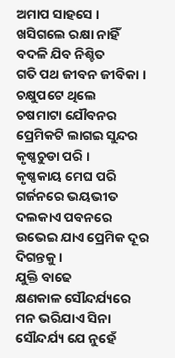ଅମାପ ସାହସେ ।
ଖସିଗଲେ ରକ୍ଷା ନାହିଁ
ବଦଳି ଯିବ ନିଶ୍ଚିତ
ଗତି ପଥ ଜୀବନ ଜୀବିକା ।
ଚକ୍ଷୁପଟେ ଥିଲେ
ଚଷମାଟା ଯୌବନର
ପ୍ରେମିକଟି ଲାଗଇ ସୁନ୍ଦର
କୃଷ୍ଣଚୁଡା ପରି ।
କୃଷ୍ଣକାୟ ମେଘ ପରି
ଗର୍ଜନରେ ଭୟଭୀତ
ଦଲକାଏ ପବନରେ
ଉଭେଇ ଯାଏ ପ୍ରେମିକ ଦୂର ଦିଗନ୍ତକୁ ।
ଯୁକ୍ତି ବାଢେ
କ୍ଷଣକାଳ ସୌନ୍ଦର୍ଯ୍ୟରେ
ମନ ଭରିଯାଏ ସିନା
ସୌନ୍ଦର୍ଯ୍ୟ ଯେ ନୁହେଁ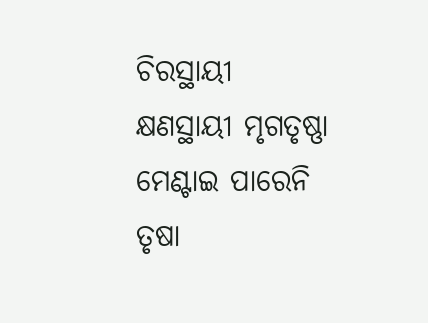ଚିରସ୍ଥାୟୀ
କ୍ଷଣସ୍ଥାୟୀ ମୃଗତୃଷ୍ଣା
ମେଣ୍ଟାଇ ପାରେନି ତୃଷା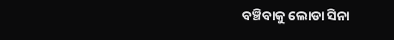ବଞ୍ଚିବାକୁ ଲୋଡା ସିନା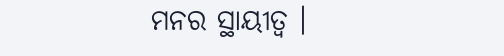ମନର ସ୍ଥାୟୀତ୍ୱ ।